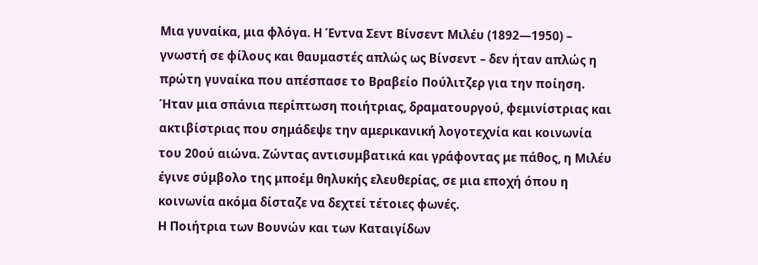Μια γυναίκα, μια φλόγα. Η Έντνα Σεντ Βίνσεντ Μιλέυ (1892—1950) – γνωστή σε φίλους και θαυμαστές απλώς ως Βίνσεντ – δεν ήταν απλώς η πρώτη γυναίκα που απέσπασε το Βραβείο Πούλιτζερ για την ποίηση. Ήταν μια σπάνια περίπτωση ποιήτριας, δραματουργού, φεμινίστριας και ακτιβίστριας που σημάδεψε την αμερικανική λογοτεχνία και κοινωνία του 20ού αιώνα. Ζώντας αντισυμβατικά και γράφοντας με πάθος, η Μιλέυ έγινε σύμβολο της μποέμ θηλυκής ελευθερίας, σε μια εποχή όπου η κοινωνία ακόμα δίσταζε να δεχτεί τέτοιες φωνές.
Η Ποιήτρια των Βουνών και των Καταιγίδων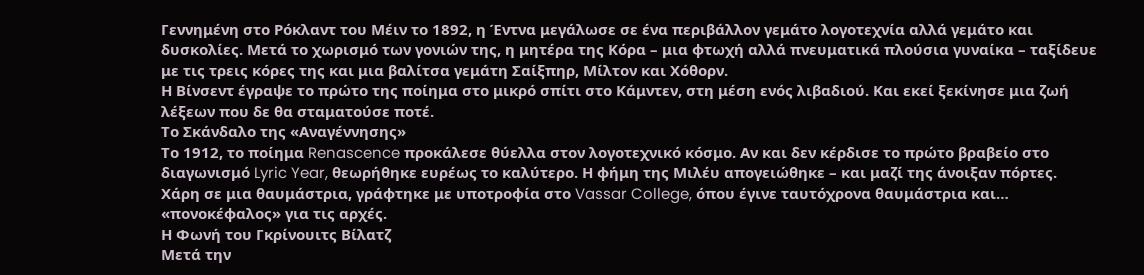Γεννημένη στο Ρόκλαντ του Μέιν το 1892, η Έντνα μεγάλωσε σε ένα περιβάλλον γεμάτο λογοτεχνία αλλά γεμάτο και δυσκολίες. Μετά το χωρισμό των γονιών της, η μητέρα της Κόρα – μια φτωχή αλλά πνευματικά πλούσια γυναίκα – ταξίδευε με τις τρεις κόρες της και μια βαλίτσα γεμάτη Σαίξπηρ, Μίλτον και Χόθορν.
Η Βίνσεντ έγραψε το πρώτο της ποίημα στο μικρό σπίτι στο Κάμντεν, στη μέση ενός λιβαδιού. Και εκεί ξεκίνησε μια ζωή λέξεων που δε θα σταματούσε ποτέ.
Το Σκάνδαλο της «Αναγέννησης»
Το 1912, το ποίημα Renascence προκάλεσε θύελλα στον λογοτεχνικό κόσμο. Αν και δεν κέρδισε το πρώτο βραβείο στο διαγωνισμό Lyric Year, θεωρήθηκε ευρέως το καλύτερο. Η φήμη της Μιλέυ απογειώθηκε – και μαζί της άνοιξαν πόρτες. Χάρη σε μια θαυμάστρια, γράφτηκε με υποτροφία στο Vassar College, όπου έγινε ταυτόχρονα θαυμάστρια και… «πονοκέφαλος» για τις αρχές.
Η Φωνή του Γκρίνουιτς Βίλατζ
Μετά την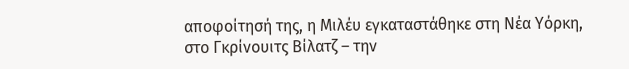αποφοίτησή της, η Μιλέυ εγκαταστάθηκε στη Νέα Υόρκη, στο Γκρίνουιτς Βίλατζ – την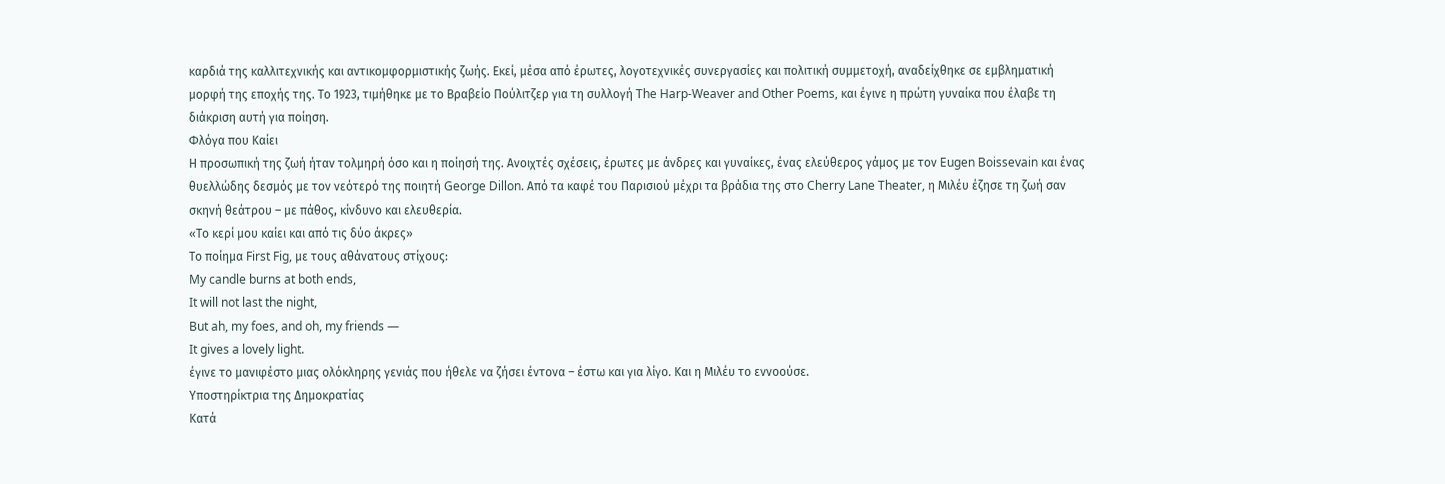καρδιά της καλλιτεχνικής και αντικομφορμιστικής ζωής. Εκεί, μέσα από έρωτες, λογοτεχνικές συνεργασίες και πολιτική συμμετοχή, αναδείχθηκε σε εμβληματική μορφή της εποχής της. Το 1923, τιμήθηκε με το Βραβείο Πούλιτζερ για τη συλλογή The Harp-Weaver and Other Poems, και έγινε η πρώτη γυναίκα που έλαβε τη διάκριση αυτή για ποίηση.
Φλόγα που Καίει
Η προσωπική της ζωή ήταν τολμηρή όσο και η ποίησή της. Ανοιχτές σχέσεις, έρωτες με άνδρες και γυναίκες, ένας ελεύθερος γάμος με τον Eugen Boissevain και ένας θυελλώδης δεσμός με τον νεότερό της ποιητή George Dillon. Από τα καφέ του Παρισιού μέχρι τα βράδια της στο Cherry Lane Theater, η Μιλέυ έζησε τη ζωή σαν σκηνή θεάτρου – με πάθος, κίνδυνο και ελευθερία.
«Το κερί μου καίει και από τις δύο άκρες»
Το ποίημα First Fig, με τους αθάνατους στίχους:
My candle burns at both ends,
It will not last the night,
But ah, my foes, and oh, my friends —
It gives a lovely light.
έγινε το μανιφέστο μιας ολόκληρης γενιάς που ήθελε να ζήσει έντονα – έστω και για λίγο. Και η Μιλέυ το εννοούσε.
Υποστηρίκτρια της Δημοκρατίας
Κατά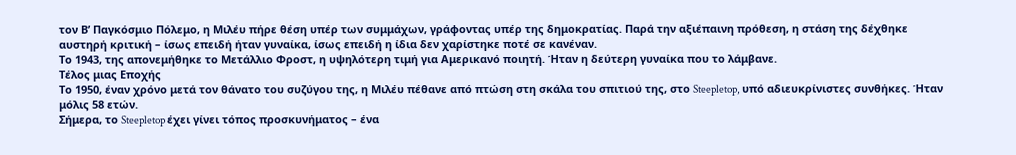τον Β’ Παγκόσμιο Πόλεμο, η Μιλέυ πήρε θέση υπέρ των συμμάχων, γράφοντας υπέρ της δημοκρατίας. Παρά την αξιέπαινη πρόθεση, η στάση της δέχθηκε αυστηρή κριτική – ίσως επειδή ήταν γυναίκα, ίσως επειδή η ίδια δεν χαρίστηκε ποτέ σε κανέναν.
Το 1943, της απονεμήθηκε το Μετάλλιο Φροστ, η υψηλότερη τιμή για Αμερικανό ποιητή. Ήταν η δεύτερη γυναίκα που το λάμβανε.
Τέλος μιας Εποχής
Το 1950, έναν χρόνο μετά τον θάνατο του συζύγου της, η Μιλέυ πέθανε από πτώση στη σκάλα του σπιτιού της, στο Steepletop, υπό αδιευκρίνιστες συνθήκες. Ήταν μόλις 58 ετών.
Σήμερα, το Steepletop έχει γίνει τόπος προσκυνήματος – ένα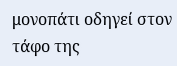μονοπάτι οδηγεί στον τάφο της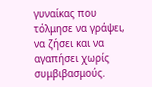γυναίκας που τόλμησε να γράψει, να ζήσει και να αγαπήσει χωρίς συμβιβασμούς.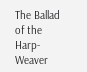The Ballad of the Harp-Weaver